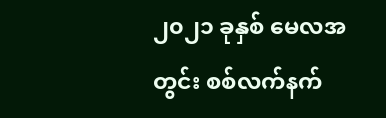၂၀၂၁ ခုနှစ် မေလအတွင်း စစ်လက်နက်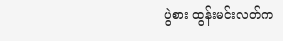ပွဲစား ထွန်းမင်းလတ်က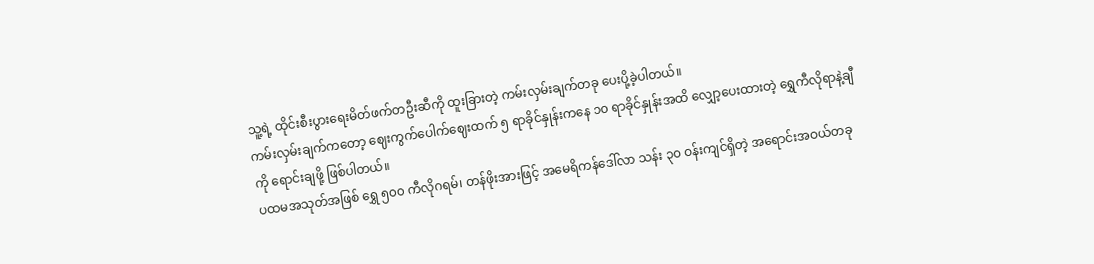သူ့ရဲ့ ထိုင်းစီးပွားရေးမိတ်ဖက်တဦးဆီကို ထူးခြားတဲ့ ကမ်းလှမ်းချက်တခု ပေးပို့ခဲ့ပါတယ်။
ကမ်းလှမ်းချက်ကတော့ ဈေးကွက်ပေါက်ဈေးထက် ၅ ရာခိုင်နှုန်းကနေ ၁၀ ရာခိုင်နှုန်းအထိ လျှော့ပေးထားတဲ့ ရွှေကီလိုရာနဲ့ချီကို ရောင်းချဖို့ ဖြစ်ပါတယ်။
ပထမအသုတ်အဖြစ် ရွှေ ၅၀၀ ကီလိုဂရမ်၊ တန်ဖိုးအားဖြင့် အမေရိကန်ဒေါ်လာ သန်း ၃၀ ဝန်းကျင်ရှိတဲ့ အရောင်းအဝယ်တခု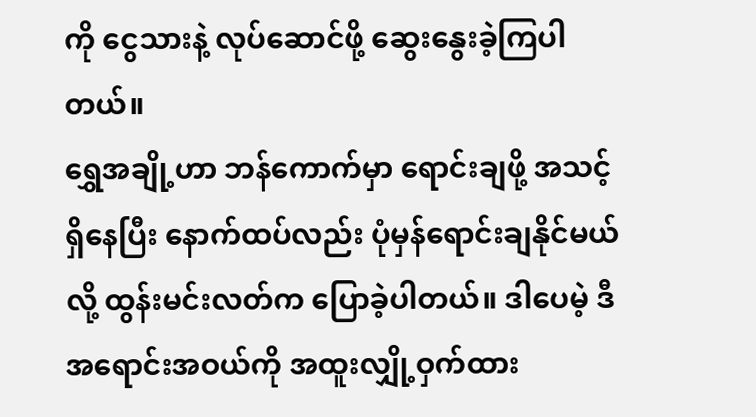ကို ငွေသားနဲ့ လုပ်ဆောင်ဖို့ ဆွေးနွေးခဲ့ကြပါတယ်။
ရွှေအချို့ဟာ ဘန်ကောက်မှာ ရောင်းချဖို့ အသင့်ရှိနေပြီး နောက်ထပ်လည်း ပုံမှန်ရောင်းချနိုင်မယ်လို့ ထွန်းမင်းလတ်က ပြောခဲ့ပါတယ်။ ဒါပေမဲ့ ဒီအရောင်းအဝယ်ကို အထူးလျှို့ဝှက်ထား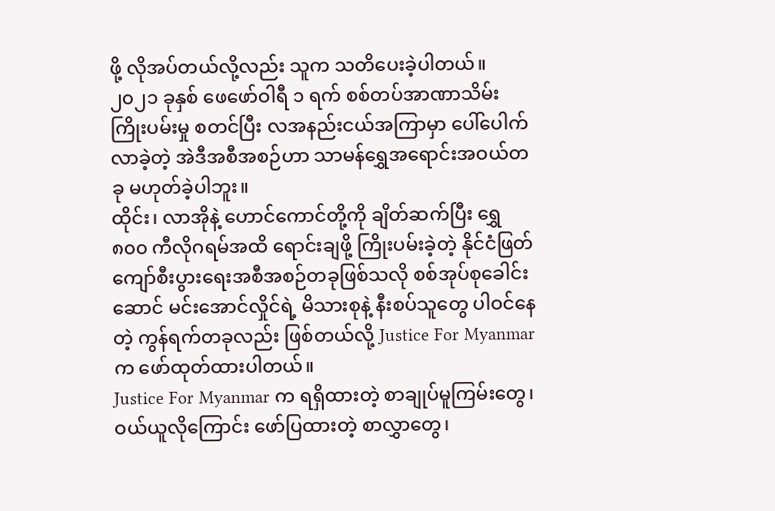ဖို့ လိုအပ်တယ်လို့လည်း သူက သတိပေးခဲ့ပါတယ်။
၂၀၂၁ ခုနှစ် ဖေဖော်ဝါရီ ၁ ရက် စစ်တပ်အာဏာသိမ်းကြိုးပမ်းမှု စတင်ပြီး လအနည်းငယ်အကြာမှာ ပေါ်ပေါက်လာခဲ့တဲ့ အဲဒီအစီအစဉ်ဟာ သာမန်ရွှေအရောင်းအဝယ်တခု မဟုတ်ခဲ့ပါဘူး။
ထိုင်း၊ လာအိုနဲ့ ဟောင်ကောင်တို့ကို ချိတ်ဆက်ပြီး ရွှေ ၈၀၀ ကီလိုဂရမ်အထိ ရောင်းချဖို့ ကြိုးပမ်းခဲ့တဲ့ နိုင်ငံဖြတ်ကျော်စီးပွားရေးအစီအစဉ်တခုဖြစ်သလို စစ်အုပ်စုခေါင်းဆောင် မင်းအောင်လှိုင်ရဲ့ မိသားစုနဲ့ နီးစပ်သူတွေ ပါဝင်နေတဲ့ ကွန်ရက်တခုလည်း ဖြစ်တယ်လို့ Justice For Myanmar က ဖော်ထုတ်ထားပါတယ်။
Justice For Myanmar က ရရှိထားတဲ့ စာချုပ်မူကြမ်းတွေ၊ ဝယ်ယူလိုကြောင်း ဖော်ပြထားတဲ့ စာလွှာတွေ၊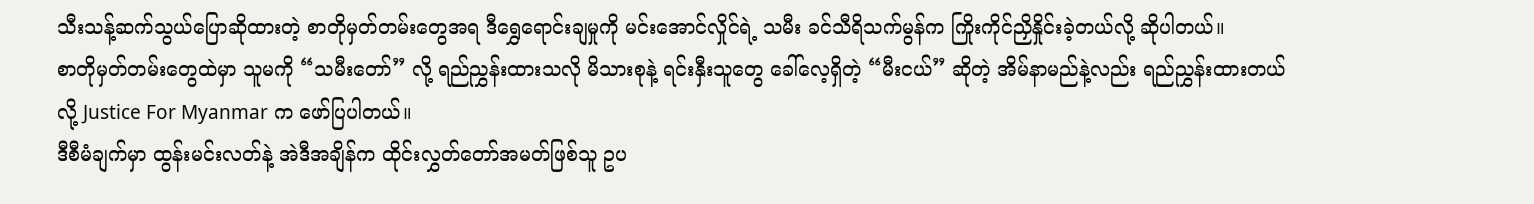သီးသန့်ဆက်သွယ်ပြောဆိုထားတဲ့ စာတိုမှတ်တမ်းတွေအရ ဒီရွှေရောင်းချမှုကို မင်းအောင်လှိုင်ရဲ့ သမီး ခင်သီရိသက်မွန်က ကြိုးကိုင်ညှိနှိုင်းခဲ့တယ်လို့ ဆိုပါတယ်။
စာတိုမှတ်တမ်းတွေထဲမှာ သူမကို “သမီးတော်” လို့ ရည်ညွှန်းထားသလို မိသားစုနဲ့ ရင်းနှီးသူတွေ ခေါ်လေ့ရှိတဲ့ “မီးငယ်” ဆိုတဲ့ အိမ်နာမည်နဲ့လည်း ရည်ညွှန်းထားတယ်လို့ Justice For Myanmar က ဖော်ပြပါတယ်။
ဒီစီမံချက်မှာ ထွန်းမင်းလတ်နဲ့ အဲဒီအချိန်က ထိုင်းလွှတ်တော်အမတ်ဖြစ်သူ ဥပ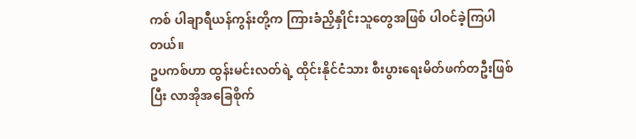ကစ် ပါချာရီယန်ကွန်းတို့က ကြားခံညှိနှိုင်းသူတွေအဖြစ် ပါဝင်ခဲ့ကြပါတယ်။
ဥပကစ်ဟာ ထွန်းမင်းလတ်ရဲ့ ထိုင်းနိုင်ငံသား စီးပွားရေးမိတ်ဖက်တဦးဖြစ်ပြီး လာအိုအခြေစိုက်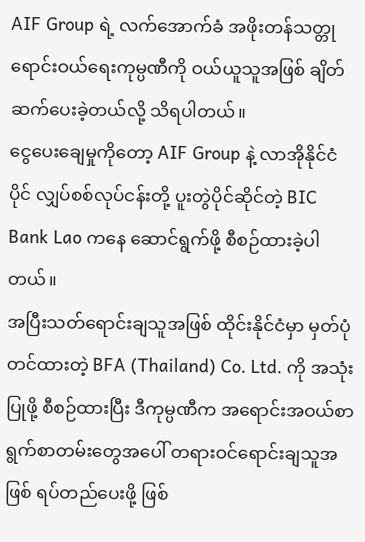AIF Group ရဲ့ လက်အောက်ခံ အဖိုးတန်သတ္တုရောင်းဝယ်ရေးကုမ္ပဏီကို ဝယ်ယူသူအဖြစ် ချိတ်ဆက်ပေးခဲ့တယ်လို့ သိရပါတယ်။
ငွေပေးချေမှုကိုတော့ AIF Group နဲ့ လာအိုနိုင်ငံပိုင် လျှပ်စစ်လုပ်ငန်းတို့ ပူးတွဲပိုင်ဆိုင်တဲ့ BIC Bank Lao ကနေ ဆောင်ရွက်ဖို့ စီစဉ်ထားခဲ့ပါတယ်။
အပြီးသတ်ရောင်းချသူအဖြစ် ထိုင်းနိုင်ငံမှာ မှတ်ပုံတင်ထားတဲ့ BFA (Thailand) Co. Ltd. ကို အသုံးပြုဖို့ စီစဉ်ထားပြီး ဒီကုမ္ပဏီက အရောင်းအဝယ်စာရွက်စာတမ်းတွေအပေါ် တရားဝင်ရောင်းချသူအဖြစ် ရပ်တည်ပေးဖို့ ဖြစ်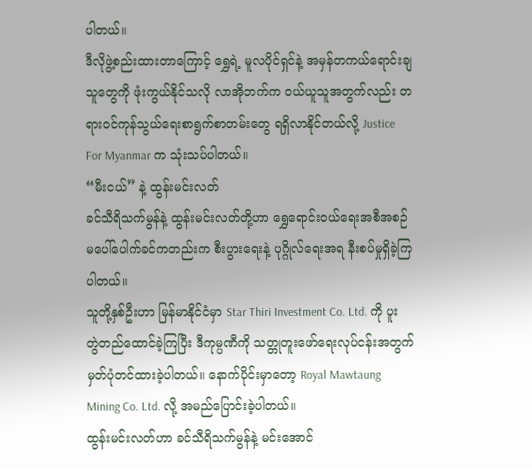ပါတယ်။
ဒီလိုဖွဲ့စည်းထားတာကြောင့် ရွှေရဲ့ မူလပိုင်ရှင်နဲ့ အမှန်တကယ်ရောင်းချသူတွေကို ဖုံးကွယ်နိုင်သလို လာအိုဘက်က ဝယ်ယူသူအတွက်လည်း တရားဝင်ကုန်သွယ်ရေးစာရွက်စာတမ်းတွေ ရရှိလာနိုင်တယ်လို့ Justice For Myanmar က သုံးသပ်ပါတယ်။
“မီးငယ်” နဲ့ ထွန်းမင်းလတ်
ခင်သီရိသက်မွန်နဲ့ ထွန်းမင်းလတ်တို့ဟာ ရွှေရောင်းဝယ်ရေးအစီအစဉ် မပေါ်ပေါက်ခင်ကတည်းက စီးပွားရေးနဲ့ ပုဂ္ဂိုလ်ရေးအရ နီးစပ်မှုရှိခဲ့ကြပါတယ်။
သူတို့နှစ်ဦးဟာ မြန်မာနိုင်ငံမှာ Star Thiri Investment Co. Ltd. ကို ပူးတွဲတည်ထောင်ခဲ့ကြပြီး ဒီကုမ္ပဏီကို သတ္တုတူးဖော်ရေးလုပ်ငန်းအတွက် မှတ်ပုံတင်ထားခဲ့ပါတယ်။ နောက်ပိုင်းမှာတော့ Royal Mawtaung Mining Co. Ltd. လို့ အမည်ပြောင်းခဲ့ပါတယ်။
ထွန်းမင်းလတ်ဟာ ခင်သီရိသက်မွန်နဲ့ မင်းအောင်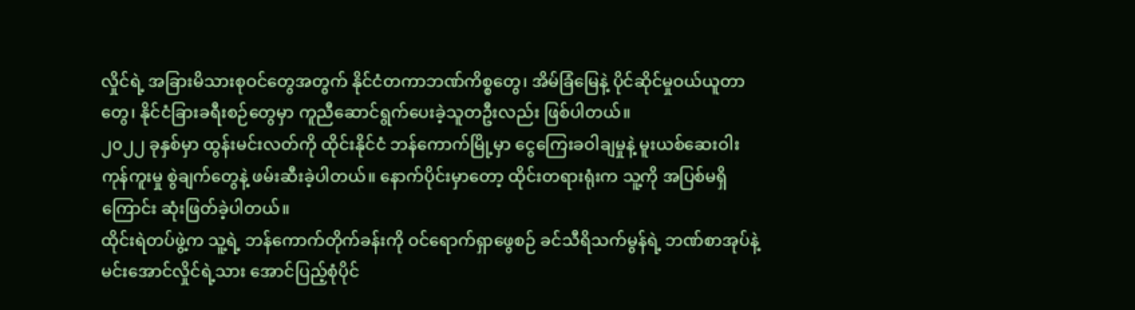လှိုင်ရဲ့ အခြားမိသားစုဝင်တွေအတွက် နိုင်ငံတကာဘဏ်ကိစ္စတွေ၊ အိမ်ခြံမြေနဲ့ ပိုင်ဆိုင်မှုဝယ်ယူတာတွေ၊ နိုင်ငံခြားခရီးစဉ်တွေမှာ ကူညီဆောင်ရွက်ပေးခဲ့သူတဦးလည်း ဖြစ်ပါတယ်။
၂၀၂၂ ခုနှစ်မှာ ထွန်းမင်းလတ်ကို ထိုင်းနိုင်ငံ ဘန်ကောက်မြို့မှာ ငွေကြေးခဝါချမှုနဲ့ မူးယစ်ဆေးဝါးကုန်ကူးမှု စွဲချက်တွေနဲ့ ဖမ်းဆီးခဲ့ပါတယ်။ နောက်ပိုင်းမှာတော့ ထိုင်းတရားရုံးက သူ့ကို အပြစ်မရှိကြောင်း ဆုံးဖြတ်ခဲ့ပါတယ်။
ထိုင်းရဲတပ်ဖွဲ့က သူ့ရဲ့ ဘန်ကောက်တိုက်ခန်းကို ဝင်ရောက်ရှာဖွေစဉ် ခင်သီရိသက်မွန်ရဲ့ ဘဏ်စာအုပ်နဲ့ မင်းအောင်လှိုင်ရဲ့သား အောင်ပြည့်စုံပိုင်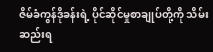ဇိမ်ခံကွန်ဒိုခန်းရဲ့ ပိုင်ဆိုင်မှုစာချုပ်တို့ကို သိမ်းဆည်းရ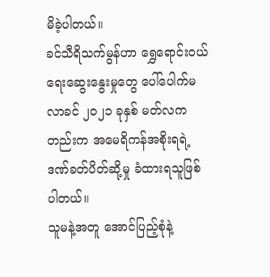မိခဲ့ပါတယ်။
ခင်သီရိသက်မွန်ဟာ ရွှေရောင်းဝယ်ရေးဆွေးနွေးမှုတွေ ပေါ်ပေါက်မလာခင် ၂၀၂၁ ခုနှစ် မတ်လကတည်းက အမေရိကန်အစိုးရရဲ့ ဒဏ်ခတ်ပိတ်ဆို့မှု ခံထားရသူဖြစ်ပါတယ်။
သူမနဲ့အတူ အောင်ပြည့်စုံနဲ့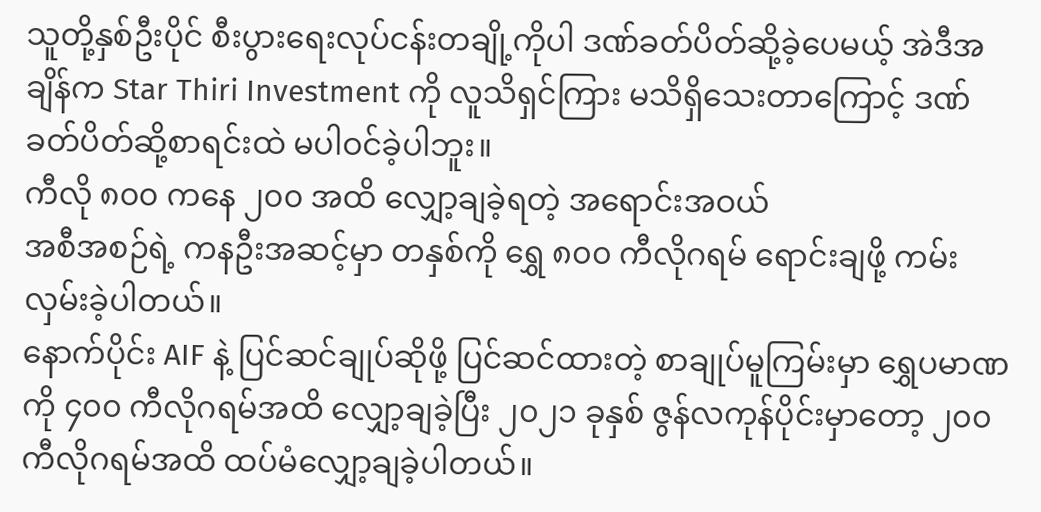သူတို့နှစ်ဦးပိုင် စီးပွားရေးလုပ်ငန်းတချို့ကိုပါ ဒဏ်ခတ်ပိတ်ဆို့ခဲ့ပေမယ့် အဲဒီအချိန်က Star Thiri Investment ကို လူသိရှင်ကြား မသိရှိသေးတာကြောင့် ဒဏ်ခတ်ပိတ်ဆို့စာရင်းထဲ မပါဝင်ခဲ့ပါဘူး။
ကီလို ၈၀၀ ကနေ ၂၀၀ အထိ လျှော့ချခဲ့ရတဲ့ အရောင်းအဝယ်
အစီအစဉ်ရဲ့ ကနဦးအဆင့်မှာ တနှစ်ကို ရွှေ ၈၀၀ ကီလိုဂရမ် ရောင်းချဖို့ ကမ်းလှမ်းခဲ့ပါတယ်။
နောက်ပိုင်း AIF နဲ့ ပြင်ဆင်ချုပ်ဆိုဖို့ ပြင်ဆင်ထားတဲ့ စာချုပ်မူကြမ်းမှာ ရွှေပမာဏကို ၄၀၀ ကီလိုဂရမ်အထိ လျှော့ချခဲ့ပြီး ၂၀၂၁ ခုနှစ် ဇွန်လကုန်ပိုင်းမှာတော့ ၂၀၀ ကီလိုဂရမ်အထိ ထပ်မံလျှော့ချခဲ့ပါတယ်။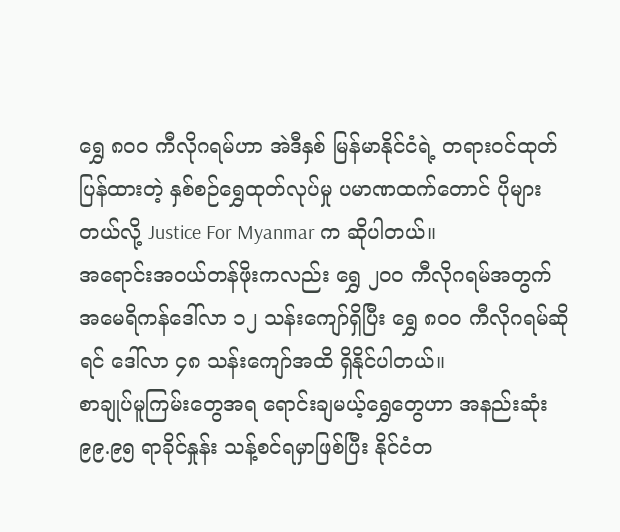ရွှေ ၈၀၀ ကီလိုဂရမ်ဟာ အဲဒီနှစ် မြန်မာနိုင်ငံရဲ့ တရားဝင်ထုတ်ပြန်ထားတဲ့ နှစ်စဉ်ရွှေထုတ်လုပ်မှု ပမာဏထက်တောင် ပိုများတယ်လို့ Justice For Myanmar က ဆိုပါတယ်။
အရောင်းအဝယ်တန်ဖိုးကလည်း ရွှေ ၂၀၀ ကီလိုဂရမ်အတွက် အမေရိကန်ဒေါ်လာ ၁၂ သန်းကျော်ရှိပြီး ရွှေ ၈၀၀ ကီလိုဂရမ်ဆိုရင် ဒေါ်လာ ၄၈ သန်းကျော်အထိ ရှိနိုင်ပါတယ်။
စာချုပ်မူကြမ်းတွေအရ ရောင်းချမယ့်ရွှေတွေဟာ အနည်းဆုံး ၉၉.၉၅ ရာခိုင်နှုန်း သန့်စင်ရမှာဖြစ်ပြီး နိုင်ငံတ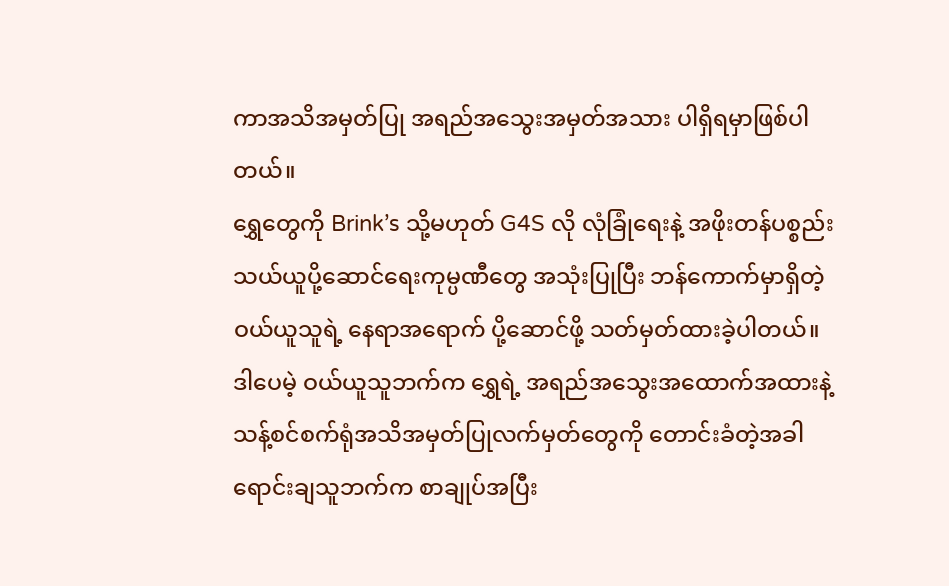ကာအသိအမှတ်ပြု အရည်အသွေးအမှတ်အသား ပါရှိရမှာဖြစ်ပါတယ်။
ရွှေတွေကို Brink’s သို့မဟုတ် G4S လို လုံခြုံရေးနဲ့ အဖိုးတန်ပစ္စည်းသယ်ယူပို့ဆောင်ရေးကုမ္ပဏီတွေ အသုံးပြုပြီး ဘန်ကောက်မှာရှိတဲ့ ဝယ်ယူသူရဲ့ နေရာအရောက် ပို့ဆောင်ဖို့ သတ်မှတ်ထားခဲ့ပါတယ်။
ဒါပေမဲ့ ဝယ်ယူသူဘက်က ရွှေရဲ့ အရည်အသွေးအထောက်အထားနဲ့ သန့်စင်စက်ရုံအသိအမှတ်ပြုလက်မှတ်တွေကို တောင်းခံတဲ့အခါ ရောင်းချသူဘက်က စာချုပ်အပြီး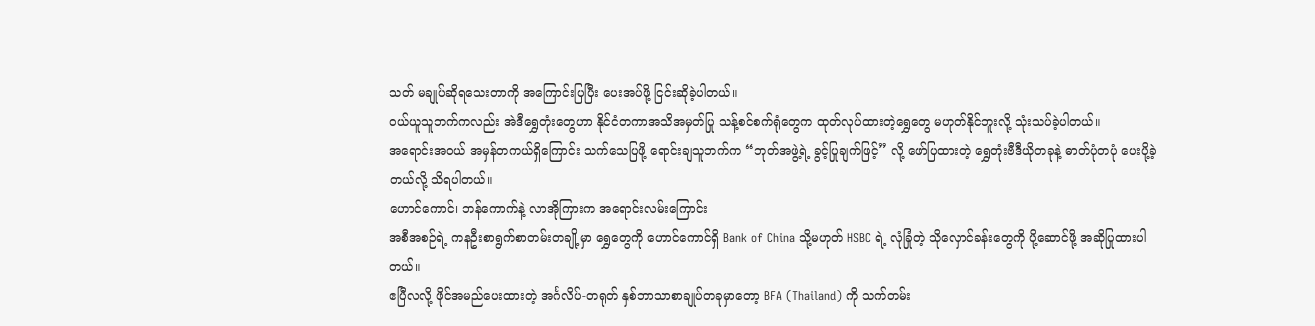သတ် မချုပ်ဆိုရသေးတာကို အကြောင်းပြပြီး ပေးအပ်ဖို့ ငြင်းဆိုခဲ့ပါတယ်။
ဝယ်ယူသူဘက်ကလည်း အဲဒီရွှေတုံးတွေဟာ နိုင်ငံတကာအသိအမှတ်ပြု သန့်စင်စက်ရုံတွေက ထုတ်လုပ်ထားတဲ့ရွှေတွေ မဟုတ်နိုင်ဘူးလို့ သုံးသပ်ခဲ့ပါတယ်။
အရောင်းအဝယ် အမှန်တကယ်ရှိကြောင်း သက်သေပြဖို့ ရောင်းချသူဘက်က “ဘုတ်အဖွဲ့ရဲ့ ခွင့်ပြုချက်ဖြင့်” လို့ ဖော်ပြထားတဲ့ ရွှေတုံးဗီဒီယိုတခုနဲ့ ဓာတ်ပုံတပုံ ပေးပို့ခဲ့တယ်လို့ သိရပါတယ်။
ဟောင်ကောင်၊ ဘန်ကောက်နဲ့ လာအိုကြားက အရောင်းလမ်းကြောင်း
အစီအစဉ်ရဲ့ ကနဦးစာရွက်စာတမ်းတချို့မှာ ရွှေတွေကို ဟောင်ကောင်ရှိ Bank of China သို့မဟုတ် HSBC ရဲ့ လုံခြုံတဲ့ သိုလှောင်ခန်းတွေကို ပို့ဆောင်ဖို့ အဆိုပြုထားပါတယ်။
ဧပြီလလို့ ဖိုင်အမည်ပေးထားတဲ့ အင်္ဂလိပ်-တရုတ် နှစ်ဘာသာစာချုပ်တခုမှာတော့ BFA (Thailand) ကို သက်တမ်း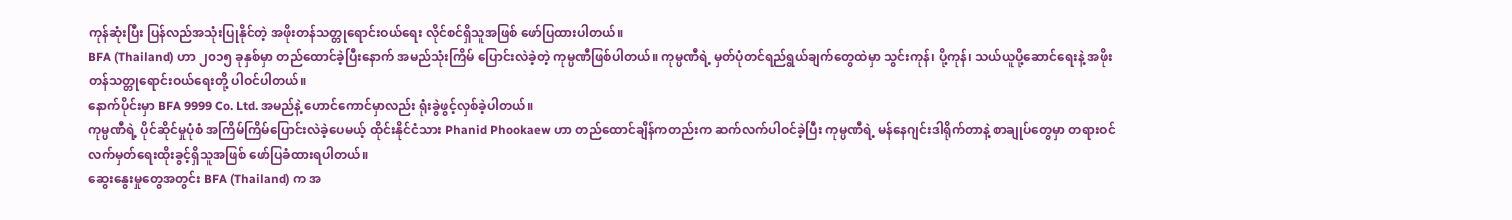ကုန်ဆုံးပြီး ပြန်လည်အသုံးပြုနိုင်တဲ့ အဖိုးတန်သတ္တုရောင်းဝယ်ရေး လိုင်စင်ရှိသူအဖြစ် ဖော်ပြထားပါတယ်။
BFA (Thailand) ဟာ ၂၀၁၅ ခုနှစ်မှာ တည်ထောင်ခဲ့ပြီးနောက် အမည်သုံးကြိမ် ပြောင်းလဲခဲ့တဲ့ ကုမ္ပဏီဖြစ်ပါတယ်။ ကုမ္ပဏီရဲ့ မှတ်ပုံတင်ရည်ရွယ်ချက်တွေထဲမှာ သွင်းကုန်၊ ပို့ကုန်၊ သယ်ယူပို့ဆောင်ရေးနဲ့ အဖိုးတန်သတ္တုရောင်းဝယ်ရေးတို့ ပါဝင်ပါတယ်။
နောက်ပိုင်းမှာ BFA 9999 Co. Ltd. အမည်နဲ့ ဟောင်ကောင်မှာလည်း ရုံးခွဲဖွင့်လှစ်ခဲ့ပါတယ်။
ကုမ္ပဏီရဲ့ ပိုင်ဆိုင်မှုပုံစံ အကြိမ်ကြိမ်ပြောင်းလဲခဲ့ပေမယ့် ထိုင်းနိုင်ငံသား Phanid Phookaew ဟာ တည်ထောင်ချိန်ကတည်းက ဆက်လက်ပါဝင်ခဲ့ပြီး ကုမ္ပဏီရဲ့ မန်နေဂျင်းဒါရိုက်တာနဲ့ စာချုပ်တွေမှာ တရားဝင်လက်မှတ်ရေးထိုးခွင့်ရှိသူအဖြစ် ဖော်ပြခံထားရပါတယ်။
ဆွေးနွေးမှုတွေအတွင်း BFA (Thailand) က အ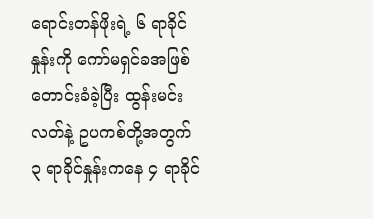ရောင်းတန်ဖိုးရဲ့ ၆ ရာခိုင်နှုန်းကို ကော်မရှင်ခအဖြစ် တောင်းခံခဲ့ပြီး ထွန်းမင်းလတ်နဲ့ ဥပကစ်တို့အတွက် ၃ ရာခိုင်နှုန်းကနေ ၄ ရာခိုင်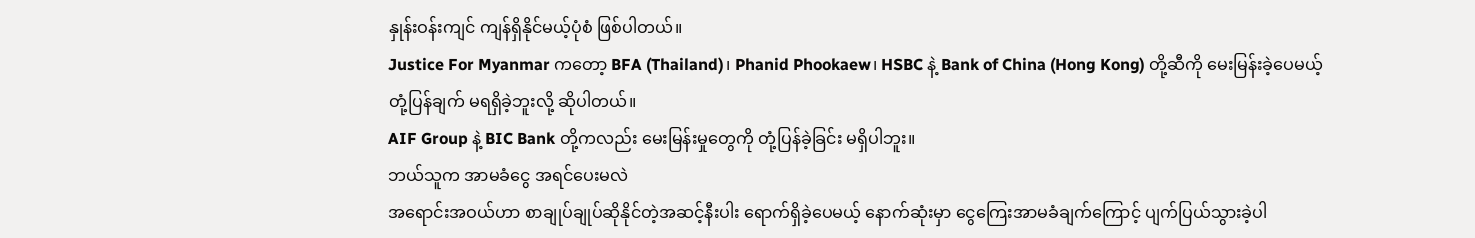နှုန်းဝန်းကျင် ကျန်ရှိနိုင်မယ့်ပုံစံ ဖြစ်ပါတယ်။
Justice For Myanmar ကတော့ BFA (Thailand)၊ Phanid Phookaew၊ HSBC နဲ့ Bank of China (Hong Kong) တို့ဆီကို မေးမြန်းခဲ့ပေမယ့် တုံ့ပြန်ချက် မရရှိခဲ့ဘူးလို့ ဆိုပါတယ်။
AIF Group နဲ့ BIC Bank တို့ကလည်း မေးမြန်းမှုတွေကို တုံ့ပြန်ခဲ့ခြင်း မရှိပါဘူး။
ဘယ်သူက အာမခံငွေ အရင်ပေးမလဲ
အရောင်းအဝယ်ဟာ စာချုပ်ချုပ်ဆိုနိုင်တဲ့အဆင့်နီးပါး ရောက်ရှိခဲ့ပေမယ့် နောက်ဆုံးမှာ ငွေကြေးအာမခံချက်ကြောင့် ပျက်ပြယ်သွားခဲ့ပါ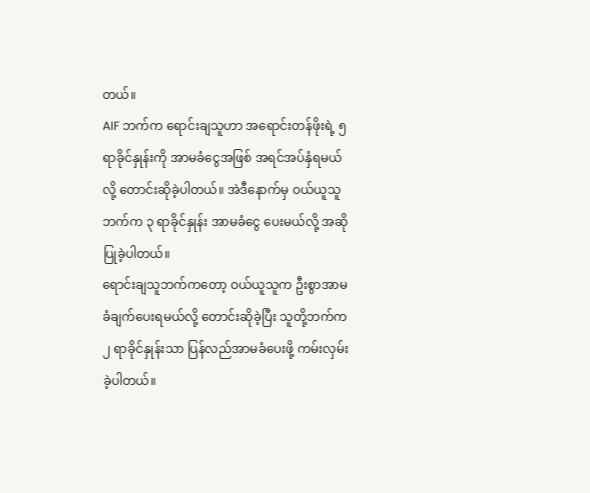တယ်။
AIF ဘက်က ရောင်းချသူဟာ အရောင်းတန်ဖိုးရဲ့ ၅ ရာခိုင်နှုန်းကို အာမခံငွေအဖြစ် အရင်အပ်နှံရမယ်လို့ တောင်းဆိုခဲ့ပါတယ်။ အဲဒီနောက်မှ ဝယ်ယူသူဘက်က ၃ ရာခိုင်နှုန်း အာမခံငွေ ပေးမယ်လို့ အဆိုပြုခဲ့ပါတယ်။
ရောင်းချသူဘက်ကတော့ ဝယ်ယူသူက ဦးစွာအာမခံချက်ပေးရမယ်လို့ တောင်းဆိုခဲ့ပြီး သူတို့ဘက်က ၂ ရာခိုင်နှုန်းသာ ပြန်လည်အာမခံပေးဖို့ ကမ်းလှမ်းခဲ့ပါတယ်။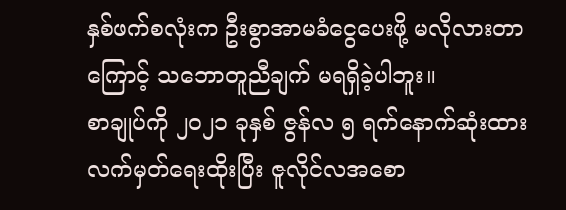နှစ်ဖက်စလုံးက ဦးစွာအာမခံငွေပေးဖို့ မလိုလားတာကြောင့် သဘောတူညီချက် မရရှိခဲ့ပါဘူး။
စာချုပ်ကို ၂၀၂၁ ခုနှစ် ဇွန်လ ၅ ရက်နောက်ဆုံးထား လက်မှတ်ရေးထိုးပြီး ဇူလိုင်လအစော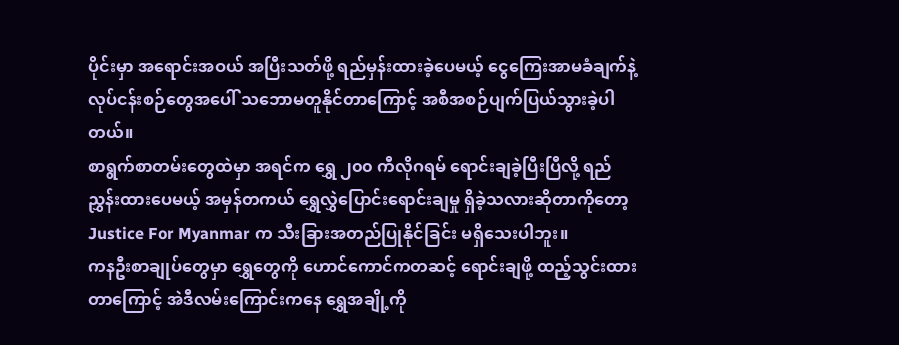ပိုင်းမှာ အရောင်းအဝယ် အပြီးသတ်ဖို့ ရည်မှန်းထားခဲ့ပေမယ့် ငွေကြေးအာမခံချက်နဲ့ လုပ်ငန်းစဉ်တွေအပေါ် သဘောမတူနိုင်တာကြောင့် အစီအစဉ်ပျက်ပြယ်သွားခဲ့ပါတယ်။
စာရွက်စာတမ်းတွေထဲမှာ အရင်က ရွှေ ၂၀၀ ကီလိုဂရမ် ရောင်းချခဲ့ပြီးပြီလို့ ရည်ညွှန်းထားပေမယ့် အမှန်တကယ် ရွှေလွှဲပြောင်းရောင်းချမှု ရှိခဲ့သလားဆိုတာကိုတော့ Justice For Myanmar က သီးခြားအတည်ပြုနိုင်ခြင်း မရှိသေးပါဘူး။
ကနဦးစာချုပ်တွေမှာ ရွှေတွေကို ဟောင်ကောင်ကတဆင့် ရောင်းချဖို့ ထည့်သွင်းထားတာကြောင့် အဲဒီလမ်းကြောင်းကနေ ရွှေအချို့ကို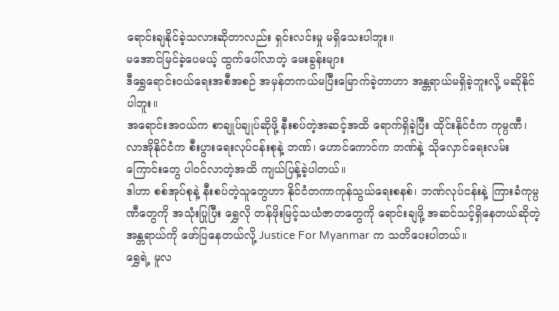ရောင်းချနိုင်ခဲ့သလားဆိုတာလည်း ရှင်းလင်းမှု မရှိသေးပါဘူး။
မအောင်မြင်ခဲ့ပေမယ့် ထွက်ပေါ်လာတဲ့ မေးခွန်းများ
ဒီရွှေရောင်းဝယ်ရေးအစီအစဉ် အမှန်တကယ်မပြီးမြောက်ခဲ့တာဟာ အန္တရာယ်မရှိခဲ့ဘူးလို့ မဆိုနိုင်ပါဘူး။
အရောင်းအဝယ်က စာချုပ်ချုပ်ဆိုဖို့ နီးစပ်တဲ့အဆင့်အထိ ရောက်ရှိခဲ့ပြီး ထိုင်းနိုင်ငံက ကုမ္ပဏီ၊ လာအိုနိုင်ငံက စီးပွားရေးလုပ်ငန်းစုနဲ့ ဘဏ်၊ ဟောင်ကောင်က ဘဏ်နဲ့ သိုလှောင်ရေးလမ်းကြောင်းတွေ ပါဝင်လာတဲ့အထိ ကျယ်ပြန့်ခဲ့ပါတယ်။
ဒါဟာ စစ်အုပ်စုနဲ့ နီးစပ်တဲ့သူတွေဟာ နိုင်ငံတကာကုန်သွယ်ရေးစနစ်၊ ဘဏ်လုပ်ငန်းနဲ့ ကြားခံကုမ္ပဏီတွေကို အသုံးပြုပြီး ရွှေလို တန်ဖိုးမြင့်သယံဇာတတွေကို ရောင်းချဖို့ အဆင်သင့်ရှိနေတယ်ဆိုတဲ့ အန္တရာယ်ကို ဖော်ပြနေတယ်လို့ Justice For Myanmar က သတိပေးပါတယ်။
ရွှေရဲ့ မူလ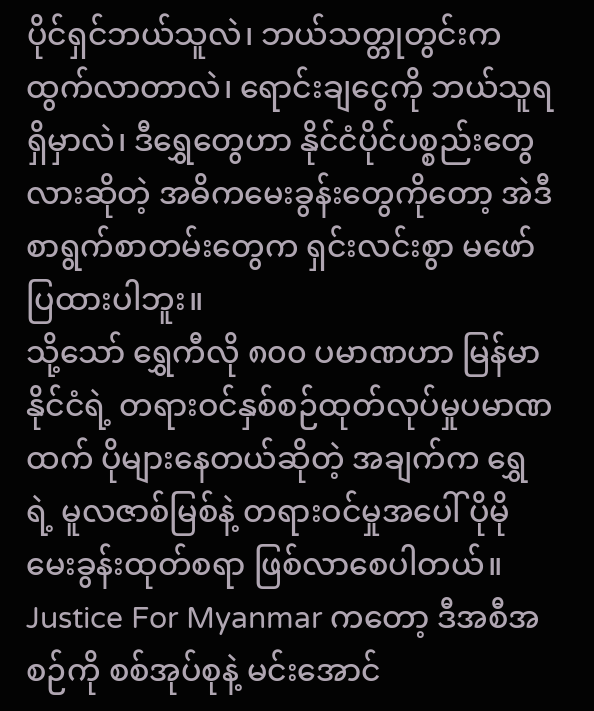ပိုင်ရှင်ဘယ်သူလဲ၊ ဘယ်သတ္တုတွင်းက ထွက်လာတာလဲ၊ ရောင်းချငွေကို ဘယ်သူရရှိမှာလဲ၊ ဒီရွှေတွေဟာ နိုင်ငံပိုင်ပစ္စည်းတွေလားဆိုတဲ့ အဓိကမေးခွန်းတွေကိုတော့ အဲဒီစာရွက်စာတမ်းတွေက ရှင်းလင်းစွာ မဖော်ပြထားပါဘူး။
သို့သော် ရွှေကီလို ၈၀၀ ပမာဏဟာ မြန်မာနိုင်ငံရဲ့ တရားဝင်နှစ်စဉ်ထုတ်လုပ်မှုပမာဏထက် ပိုများနေတယ်ဆိုတဲ့ အချက်က ရွှေရဲ့ မူလဇာစ်မြစ်နဲ့ တရားဝင်မှုအပေါ် ပိုမိုမေးခွန်းထုတ်စရာ ဖြစ်လာစေပါတယ်။
Justice For Myanmar ကတော့ ဒီအစီအစဉ်ကို စစ်အုပ်စုနဲ့ မင်းအောင်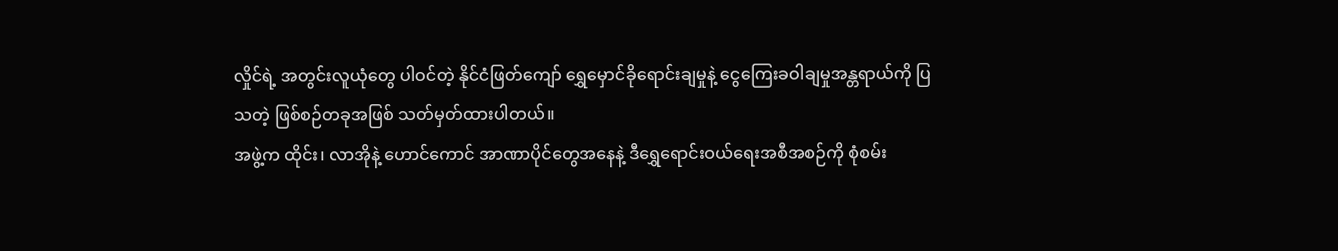လှိုင်ရဲ့ အတွင်းလူယုံတွေ ပါဝင်တဲ့ နိုင်ငံဖြတ်ကျော် ရွှေမှောင်ခိုရောင်းချမှုနဲ့ ငွေကြေးခဝါချမှုအန္တရာယ်ကို ပြသတဲ့ ဖြစ်စဉ်တခုအဖြစ် သတ်မှတ်ထားပါတယ်။
အဖွဲ့က ထိုင်း၊ လာအိုနဲ့ ဟောင်ကောင် အာဏာပိုင်တွေအနေနဲ့ ဒီရွှေရောင်းဝယ်ရေးအစီအစဉ်ကို စုံစမ်း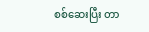စစ်ဆေးပြီး တာ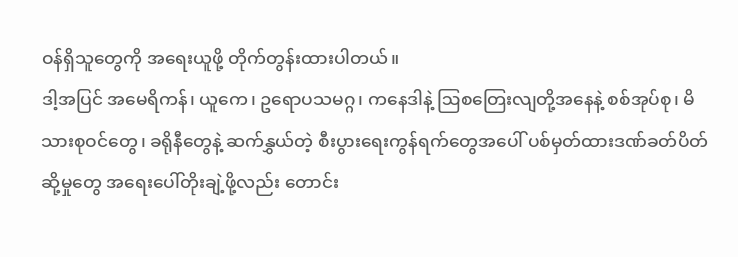ဝန်ရှိသူတွေကို အရေးယူဖို့ တိုက်တွန်းထားပါတယ်။
ဒါ့အပြင် အမေရိကန်၊ ယူကေ၊ ဥရောပသမဂ္ဂ၊ ကနေဒါနဲ့ ဩစတြေးလျတို့အနေနဲ့ စစ်အုပ်စု၊ မိသားစုဝင်တွေ၊ ခရိုနီတွေနဲ့ ဆက်နွှယ်တဲ့ စီးပွားရေးကွန်ရက်တွေအပေါ် ပစ်မှတ်ထားဒဏ်ခတ်ပိတ်ဆို့မှုတွေ အရေးပေါ်တိုးချဲ့ဖို့လည်း တောင်း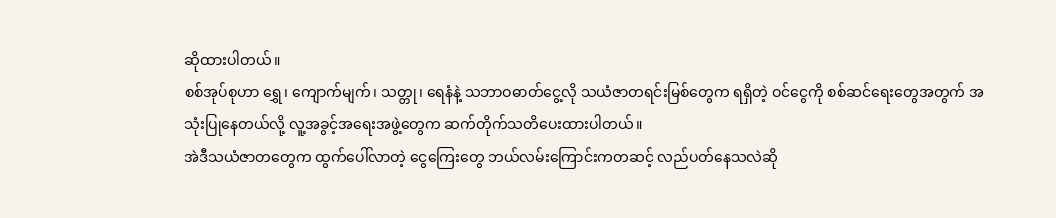ဆိုထားပါတယ်။
စစ်အုပ်စုဟာ ရွှေ၊ ကျောက်မျက်၊ သတ္တု၊ ရေနံနဲ့ သဘာဝဓာတ်ငွေ့လို သယံဇာတရင်းမြစ်တွေက ရရှိတဲ့ ဝင်ငွေကို စစ်ဆင်ရေးတွေအတွက် အသုံးပြုနေတယ်လို့ လူ့အခွင့်အရေးအဖွဲ့တွေက ဆက်တိုက်သတိပေးထားပါတယ်။
အဲဒီသယံဇာတတွေက ထွက်ပေါ်လာတဲ့ ငွေကြေးတွေ ဘယ်လမ်းကြောင်းကတဆင့် လည်ပတ်နေသလဲဆို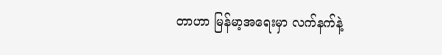တာဟာ မြန်မာ့အရေးမှာ လက်နက်နဲ့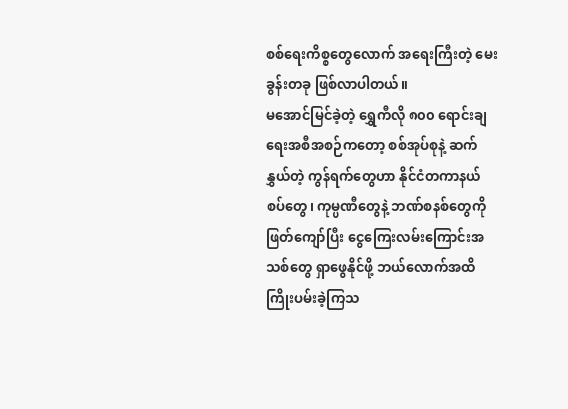စစ်ရေးကိစ္စတွေလောက် အရေးကြီးတဲ့ မေးခွန်းတခု ဖြစ်လာပါတယ်။
မအောင်မြင်ခဲ့တဲ့ ရွှေကီလို ၈၀၀ ရောင်းချရေးအစီအစဉ်ကတော့ စစ်အုပ်စုနဲ့ ဆက်နွှယ်တဲ့ ကွန်ရက်တွေဟာ နိုင်ငံတကာနယ်စပ်တွေ၊ ကုမ္ပဏီတွေနဲ့ ဘဏ်စနစ်တွေကို ဖြတ်ကျော်ပြီး ငွေကြေးလမ်းကြောင်းအသစ်တွေ ရှာဖွေနိုင်ဖို့ ဘယ်လောက်အထိ ကြိုးပမ်းခဲ့ကြသ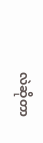လဲဆိုတာ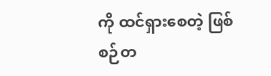ကို ထင်ရှားစေတဲ့ ဖြစ်စဉ်တ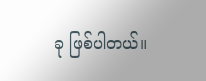ခု ဖြစ်ပါတယ်။